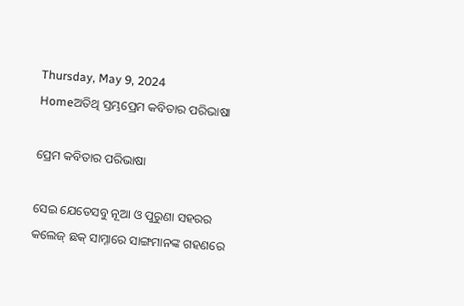Thursday, May 9, 2024
Homeଅତିଥି ସ୍ତମ୍ଭପ୍ରେମ କବିତାର ପରିଭାଷା

ପ୍ରେମ କବିତାର ପରିଭାଷା

ସେଇ ଯେତେସବୁ ନୂଆ ଓ ପୁରୁଣା ସହରର କଲେଜ୍ ଛକ୍ ସାମ୍ନାରେ ସାଙ୍ଗମାନଙ୍କ ଗହଣରେ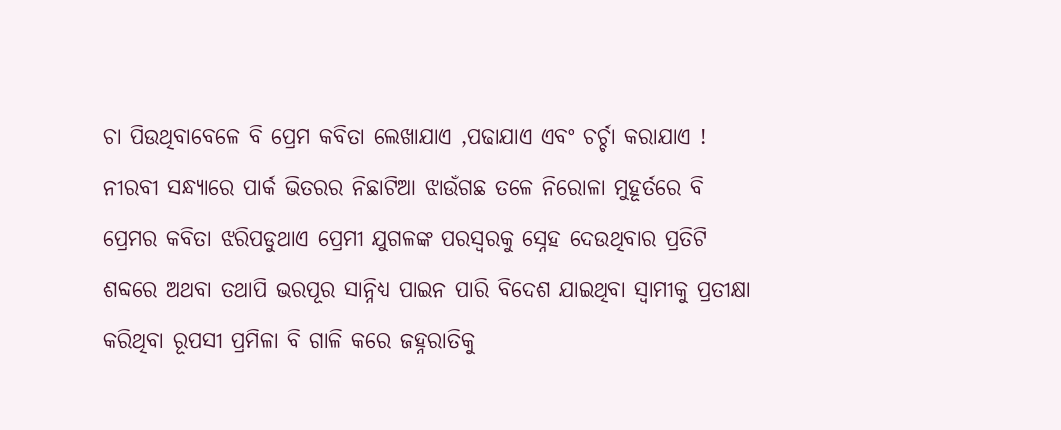ଚା ପିଉଥିବାବେଳେ ବି ପ୍ରେମ କବିତା ଲେଖାଯାଏ ,ପଢାଯାଏ ଏବଂ ଚର୍ଚ୍ଚା କରାଯାଏ ! ନୀରବୀ ସନ୍ଧ୍ୟାରେ ପାର୍କ ଭିତରର ନିଛାଟିଆ ଝାଉଁଗଛ ତଳେ ନିରୋଳା ମୁହୂର୍ତରେ ବି ପ୍ରେମର କବିତା ଝରିପଡୁଥାଏ ପ୍ରେମୀ ଯୁଗଳଙ୍କ ପରସ୍ୱରକୁ ସ୍ନେହ ଦେଉଥିବାର ପ୍ରତିଟି ଶବ୍ଦରେ ଅଥବା ତଥାପି ଭରପୂର ସାନ୍ନିଧ୍ୟ ପାଇନ ପାରି ବିଦେଶ ଯାଇଥିବା ସ୍ୱାମୀକୁ ପ୍ରତୀକ୍ଷା କରିଥିବା ରୂପସୀ ପ୍ରମିଳା ବି ଗାଳି କରେ ଜହ୍ନରାତିକୁ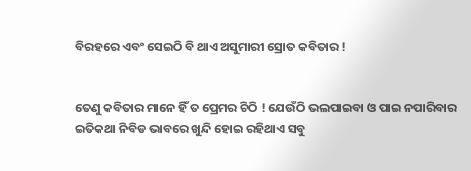ବିରହରେ ଏବଂ ସେଇଠି ବି ଥାଏ ଅସୁମାରୀ ସ୍ରୋତ କବିତାର !


ତେଣୁ କବିତାର ମାନେ ହିଁ ତ ପ୍ରେମର ଚିଠି ! ଯେଉଁଠି ଭଲପାଇବା ଓ ପାଇ ନପାରିବାର ଇତିକଥା ନିବିଡ ଭାବରେ ଖୁନ୍ଦି ହୋଇ ରହିଥାଏ ସବୁ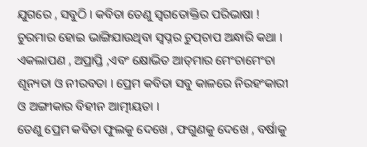ଯୁଗରେ , ସବୁଠି । କବିତା ତେଣୁ ସ୍ୱଗତୋକ୍ତିର ପରିଭାଷା ! ଚୁରମାର ହୋଇ ଭାଙ୍ଗିଯାଉଥିବା ସ୍ୱପ୍ନର ଚୁପ୍‌ଚାପ ଅନ୍ଧାରି କଥା । ଏକଲାପଣ , ଅପ୍ରାପ୍ତି ,ଏବଂ କ୍ଷୋଭିତ ଆତ୍‌ମାର ମେଂଚାମେଂଚା ଶୂନ୍ୟତା ଓ ନୀରବତା । ପ୍ରେମ କବିତା ସବୁ କାଳରେ ନିରହଂକାରୀ ଓ ଅଙ୍ଗୀକାର ବିହୀନ ଆତ୍ମୀୟତା ।
ତେଣୁ ପ୍ରେମ କବିତା ଫୁଲକୁ ଦେଖେ , ଫଗୁଣକୁ ଦେଖେ , ବର୍ଷାକୁ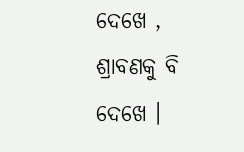ଦେଖେ , ଶ୍ରାବଣକୁ ବି ଦେଖେ ।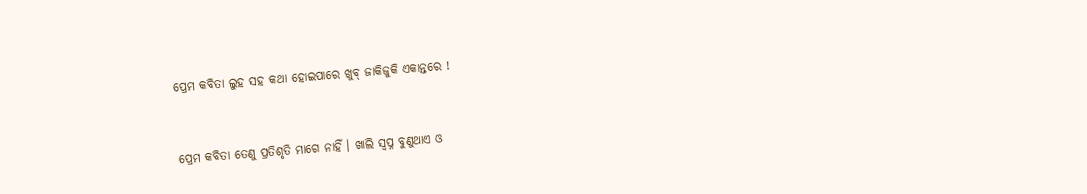ପ୍ରେମ କବିତା ଲୁହ ସହ କଥା ହୋଇପାରେ ଖୁବ୍ ଜାକିଜୁକି ଏକାନ୍ତରେ !


ପ୍ରେମ କବିତା ତେଣୁ ପ୍ରତିଶୃତି ମାଗେ ନାହିଁ । ଖାଲି ସ୍ୱପ୍ନ ବୁଣୁଥାଏ ଓ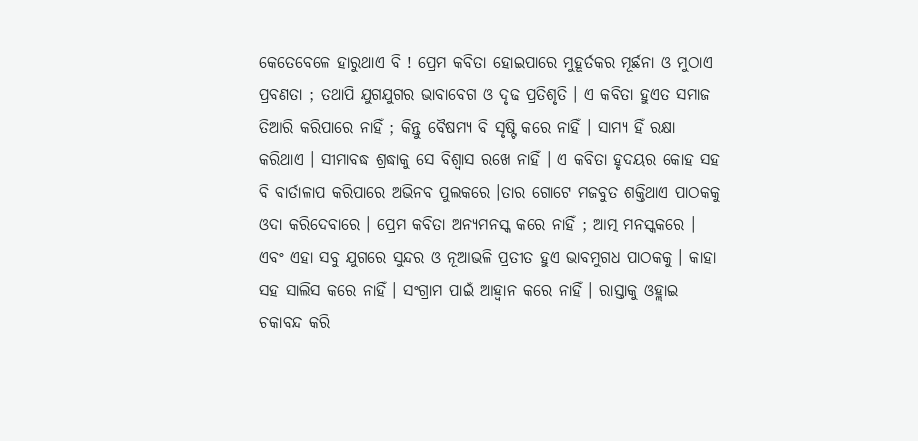କେତେବେଳେ ହାରୁଥାଏ ବି ! ପ୍ରେମ କବିତା ହୋଇପାରେ ମୁହୂର୍ତକର ମୂର୍ଛନା ଓ ମୁଠାଏ ପ୍ରବଣତା ; ତଥାପି ଯୁଗଯୁଗର ଭାବାବେଗ ଓ ଦୃଢ ପ୍ରତିଶୃତି । ଏ କବିତା ହୁଏତ ସମାଜ ତିଆରି କରିପାରେ ନାହିଁ ; କିନ୍ତୁ ବୈଷମ୍ୟ ବି ସୃଷ୍ଟି କରେ ନାହିଁ । ସାମ୍ୟ ହିଁ ରକ୍ଷା କରିଥାଏ । ସୀମାବଦ୍ଧ ଶ୍ରଦ୍ଧାକୁ ସେ ବିଶ୍ୱାସ ରଖେ ନାହିଁ । ଏ କବିତା ହୃଦୟର କୋହ ସହ ବି ବାର୍ତାଳାପ କରିପାରେ ଅଭିନବ ପୁଲକରେ ।ତାର ଗୋଟେ ମଜବୁତ ଶକ୍ତିଥାଏ ପାଠକକୁ ଓଦା କରିଦେବାରେ । ପ୍ରେମ କବିତା ଅନ୍ୟମନସ୍କ କରେ ନାହିଁ ; ଆତ୍ମ ମନସ୍କକରେ । ଏବଂ ଏହା ସବୁ ଯୁଗରେ ସୁନ୍ଦର ଓ ନୂଆଭଳି ପ୍ରତୀତ ହୁଏ ଭାବମୁଗଧ ପାଠକକୁ । କାହା ସହ ସାଲିସ କରେ ନାହିଁ । ସଂଗ୍ରାମ ପାଇଁ ଆହ୍ୱାନ କରେ ନାହିଁ । ରାସ୍ତାକୁ ଓହ୍ଲାଇ ଚକାବନ୍ଦ କରି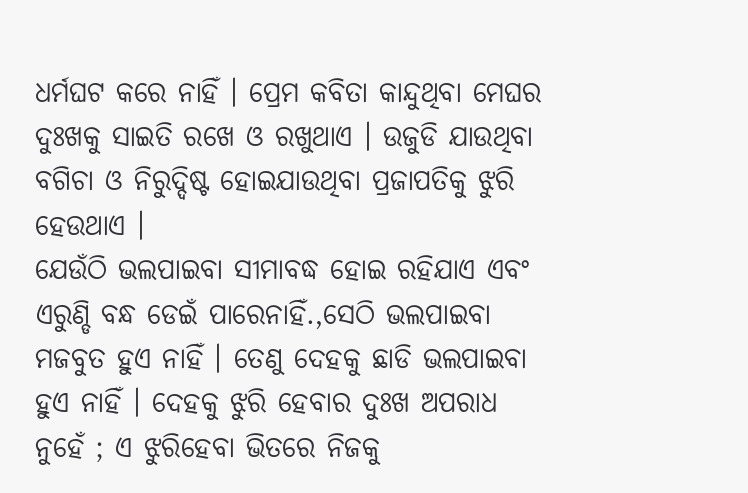ଧର୍ମଘଟ କରେ ନାହିଁ । ପ୍ରେମ କବିତା କାନ୍ଦୁଥିବା ମେଘର ଦୁଃଖକୁ ସାଇତି ରଖେ ଓ ରଖୁଥାଏ । ଉଜୁଡି ଯାଉଥିବା ବଗିଚା ଓ ନିରୁଦ୍ଦିଷ୍ଟ ହୋଇଯାଉଥିବା ପ୍ରଜାପତିକୁ ଝୁରି ହେଉଥାଏ ।
ଯେଉଁଠି ଭଲପାଇବା ସୀମାବଦ୍ଧ ହୋଇ ରହିଯାଏ ଏବଂ ଏରୁଣ୍ଡି ବନ୍ଧ ଡେଇଁ ପାରେନାହିଁ.,ସେଠି ଭଲପାଇବା ମଜବୁତ ହୁଏ ନାହିଁ । ତେଣୁ ଦେହକୁ ଛାଡି ଭଲପାଇବା ହୁଏ ନାହିଁ । ଦେହକୁ ଝୁରି ହେବାର ଦୁଃଖ ଅପରାଧ ନୁହେଁ ; ଏ ଝୁରିହେବା ଭିତରେ ନିଜକୁ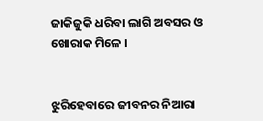ଜାକିଜୁକି ଧରିବା ଲାଗି ଅବସର ଓ ଖୋରାକ ମିଳେ ।


ଝୁରିହେବାରେ ଜୀବନର ନିଆରା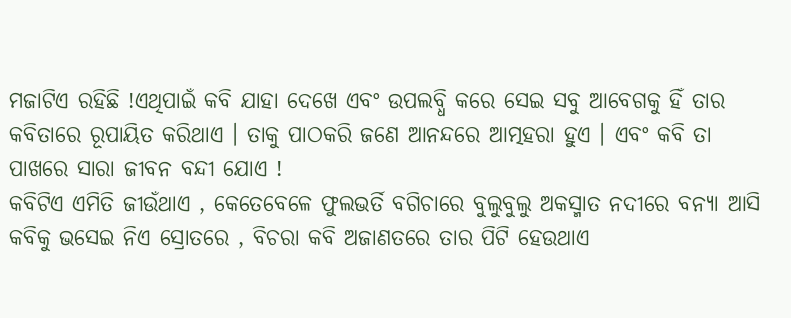ମଜାଟିଏ ରହିଛି !ଏଥିପାଇଁ କବି ଯାହା ଦେଖେ ଏବଂ ଉପଲବ୍ଧି କରେ ସେଇ ସବୁ ଆବେଗକୁ ହିଁ ତାର କବିତାରେ ରୂପାୟିତ କରିଥାଏ । ତାକୁ ପାଠକରି ଜଣେ ଆନନ୍ଦରେ ଆତ୍ମହରା ହୁଏ । ଏବଂ କବି ତା ପାଖରେ ସାରା ଜୀବନ ବନ୍ଦୀ ଯୋଏ !
କବିଟିଏ ଏମିତି ଜୀଉଁଥାଏ , କେତେବେଳେ ଫୁଲଭର୍ତି ବଗିଚାରେ ବୁଲୁବୁଲୁ ଅକସ୍ମାତ ନଦୀରେ ବନ୍ୟା ଆସି କବିକୁ ଭସେଇ ନିଏ ସ୍ରୋତରେ , ବିଚରା କବି ଅଜାଣତରେ ତାର ପିଟି ହେଉଥାଏ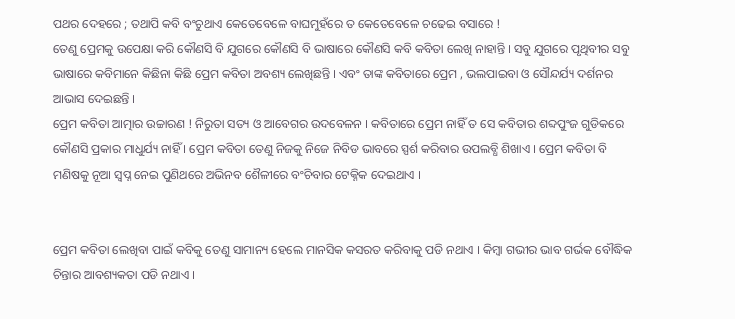ପଥର ଦେହରେ ; ତଥାପି କବି ବଂଚୁଥାଏ କେତେବେଳେ ବାଘମୁହଁରେ ତ କେତେବେଳେ ଚଢେଇ ବସାରେ !
ତେଣୁ ପ୍ରେମକୁ ଉପେକ୍ଷା କରି କୌଣସି ବି ଯୁଗରେ କୌଣସି ବି ଭାଷାରେ କୌଣସି କବି କବିତା ଲେଖି ନାହାନ୍ତି । ସବୁ ଯୁଗରେ ପୃଥିବୀର ସବୁ ଭାଷାରେ କବିମାନେ କିଛିନା କିଛି ପ୍ରେମ କବିତା ଅବଶ୍ୟ ଲେଖିଛନ୍ତି । ଏବଂ ତାଙ୍କ କବିତାରେ ପ୍ରେମ , ଭଲପାଇବା ଓ ସୌନ୍ଦର୍ଯ୍ୟ ଦର୍ଶନର ଆଭାସ ଦେଇଛନ୍ତି ।
ପ୍ରେମ କବିତା ଆତ୍ମାର ଉଚ୍ଚାରଣ ! ନିରୁତା ସତ୍ୟ ଓ ଆବେଗର ଉଦବେଳନ । କବିତାରେ ପ୍ରେମ ନାହିଁ ତ ସେ କବିତାର ଶବ୍ଦପୁଂଜ ଗୁଡିକରେ କୌଣସି ପ୍ରକାର ମାଧୁର୍ଯ୍ୟ ନାହିଁ । ପ୍ରେମ କବିତା ତେଣୁ ନିଜକୁ ନିଜେ ନିବିଡ ଭାବରେ ସ୍ପର୍ଶ କରିବାର ଉପଲବ୍ଧି ଶିଖାଏ । ପ୍ରେମ କବିତା ବି ମଣିଷକୁ ନୂଆ ସ୍ୱପ୍ନ ନେଇ ପୁଣିଥରେ ଅଭିନବ ଶୈଳୀରେ ବଂଚିବାର ଟେକ୍ନିକ ଦେଇଥାଏ ।


ପ୍ରେମ କବିତା ଲେଖିବା ପାଇଁ କବିକୁ ତେଣୁ ସାମାନ୍ୟ ହେଲେ ମାନସିକ କସରତ କରିବାକୁ ପଡି ନଥାଏ । କିମ୍ବା ଗଭୀର ଭାବ ଗର୍ଭକ ବୌଦ୍ଧିକ ଚିନ୍ତାର ଆବଶ୍ୟକତା ପଡି ନଥାଏ ।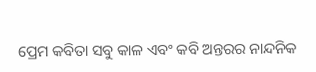ପ୍ରେମ କବିତା ସବୁ କାଳ ଏବଂ କବି ଅନ୍ତରର ନାନ୍ଦନିକ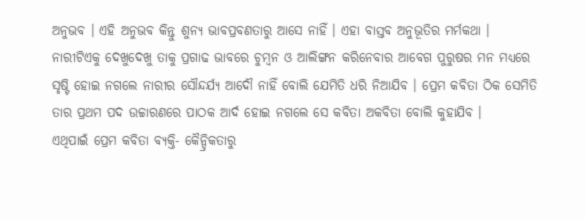ଅନୁଭବ । ଏହି ଅନୁଭବ କିନ୍ତୁ ଶୁନ୍ୟ ଭାବପ୍ରବଣତାରୁ ଆସେ ନାହିଁ । ଏହା ବାସ୍ତବ ଅନୁଭୂତିର ମର୍ମକଥା ।
ନାରୀଟିଏକୁ ଦେଖୁଦେଖୁ ତାକୁ ପ୍ରଗାଢ ଭାବରେ ଚୁମ୍ବନ ଓ ଆଲିଙ୍ଗନ କରିନେବାର ଆବେଗ ପୁରୁଷର ମନ ମଧ୍ୟରେ ସୃଷ୍ଟି ହୋଇ ନଗଲେ ନାରୀର ସୌନ୍ଦର୍ଯ୍ୟ ଆଦୌ ନାହିଁ ବୋଲି ଯେମିତି ଧରି ନିଆଯିବ । ପ୍ରେମ କବିତା ଠିକ ସେମିତି ତାର ପ୍ରଥମ ପଦ ଉଚ୍ଚାରଣରେ ପାଠକ ଆର୍ଦ ହୋଇ ନଗଲେ ସେ କବିତା ଅକବିତା ବୋଲି କୁହାଯିବ ।
ଏଥିପାଇଁ ପ୍ରେମ କବିତା ବ୍ୟକ୍ତି- କୈନ୍ଦ୍ରିକତାରୁ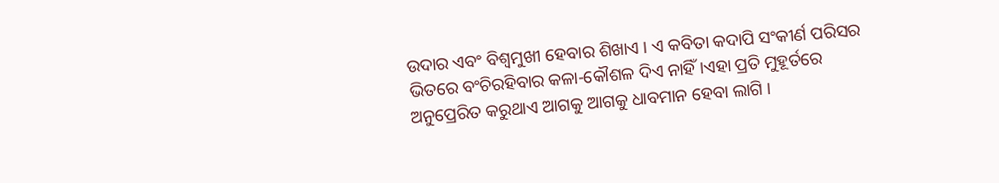ଉଦାର ଏବଂ ବିଶ୍ୱମୁଖୀ ହେବାର ଶିଖାଏ । ଏ କବିତା କଦାପି ସଂକୀର୍ଣ ପରିସର ଭିତରେ ବଂଚିରହିବାର କଳା-କୌଶଳ ଦିଏ ନାହିଁ ।ଏହା ପ୍ରତି ମୁହୂର୍ତରେ ଅନୁପ୍ରେରିତ କରୁଥାଏ ଆଗକୁ ଆଗକୁ ଧାବମାନ ହେବା ଲାଗି ।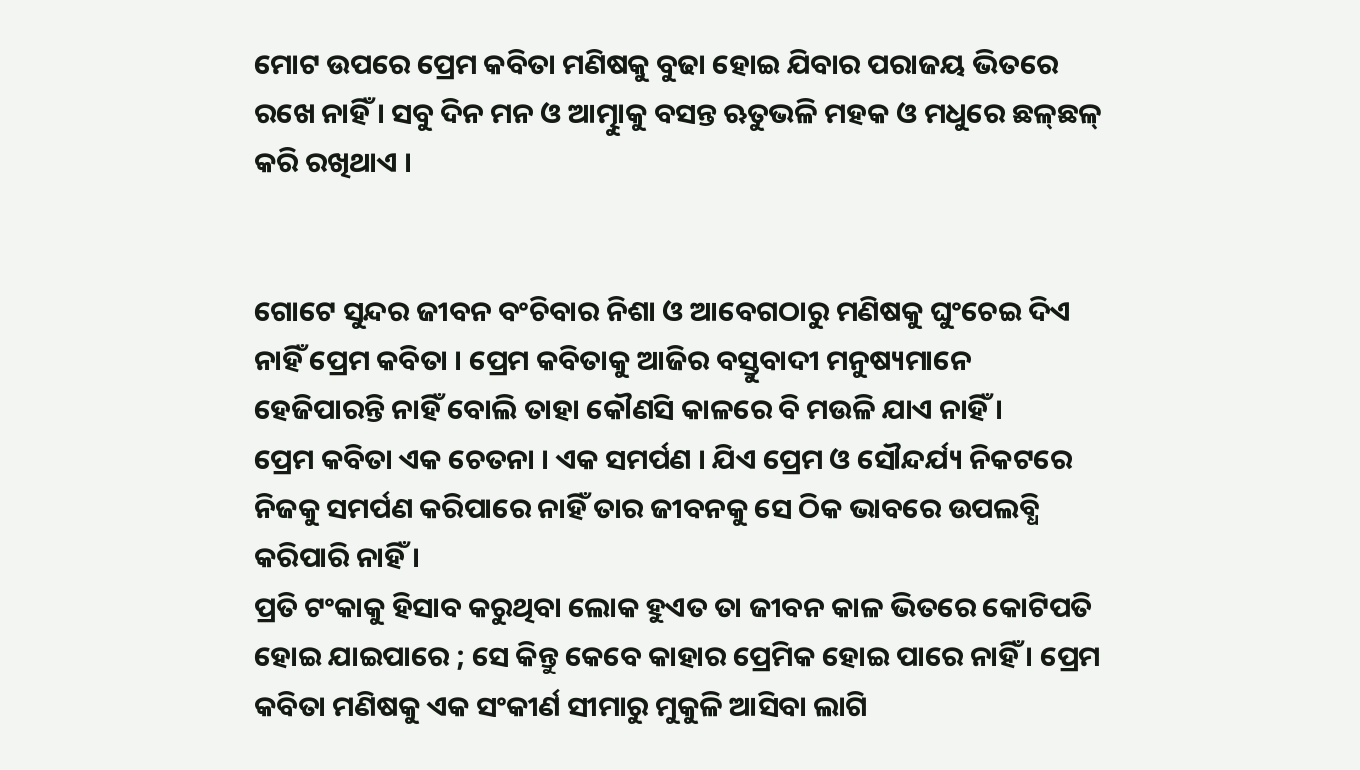ମୋଟ ଉପରେ ପ୍ରେମ କବିତା ମଣିଷକୁ ବୁଢା ହୋଇ ଯିବାର ପରାଜୟ ଭିତରେ ରଖେ ନାହିଁ । ସବୁ ଦିନ ମନ ଓ ଆତ୍ମାୁକୁ ବସନ୍ତ ଋତୁଭଳି ମହକ ଓ ମଧୁରେ ଛଳ୍‌ଛଳ୍ କରି ରଖିଥାଏ ।


ଗୋଟେ ସୁନ୍ଦର ଜୀବନ ବଂଚିବାର ନିଶା ଓ ଆବେଗଠାରୁ ମଣିଷକୁ ଘୁଂଚେଇ ଦିଏ ନାହିଁ ପ୍ରେମ କବିତା । ପ୍ରେମ କବିତାକୁ ଆଜିର ବସ୍ତୁବାଦୀ ମନୁଷ୍ୟମାନେ ହେଜିପାରନ୍ତି ନାହିଁ ବୋଲି ତାହା କୌଣସି କାଳରେ ବି ମଉଳି ଯାଏ ନାହିଁ ।
ପ୍ରେମ କବିତା ଏକ ଚେତନା । ଏକ ସମର୍ପଣ । ଯିଏ ପ୍ରେମ ଓ ସୌନ୍ଦର୍ଯ୍ୟ ନିକଟରେ ନିଜକୁ ସମର୍ପଣ କରିପାରେ ନାହିଁ ତାର ଜୀବନକୁ ସେ ଠିକ ଭାବରେ ଉପଲବ୍ଧି କରିପାରି ନାହିଁ ।
ପ୍ରତି ଟଂକାକୁ ହିସାବ କରୁଥିବା ଲୋକ ହୁଏତ ତା ଜୀବନ କାଳ ଭିତରେ କୋଟିପତି ହୋଇ ଯାଇପାରେ ; ସେ କିନ୍ତୁ କେବେ କାହାର ପ୍ରେମିକ ହୋଇ ପାରେ ନାହିଁ । ପ୍ରେମ କବିତା ମଣିଷକୁ ଏକ ସଂକୀର୍ଣ ସୀମାରୁ ମୁକୁଳି ଆସିବା ଲାଗି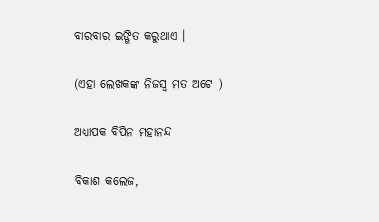ବାରବାର ଇଙ୍ଗିତ କରୁଥାଏ ।

(ଏହା ଲେଖକଙ୍କ ନିଜସ୍ୱ ମତ ଅଟେ )

ଅଧ୍ୟାପକ ବିପିନ ମହାନନ୍ଦ

ବିକାଶ କଲେଜ,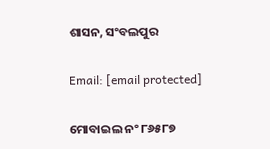ଶାସନ, ସଂବଲପୁର

Email: [email protected]

ମୋବାଇଲ ନଂ ୮୬୫୮୭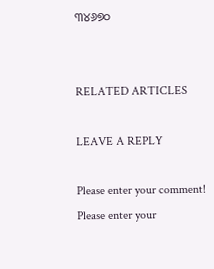୩୪୬୭୦


RELATED ARTICLES

LEAVE A REPLY

Please enter your comment!
Please enter your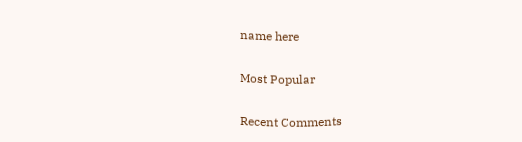name here

Most Popular

Recent Comments